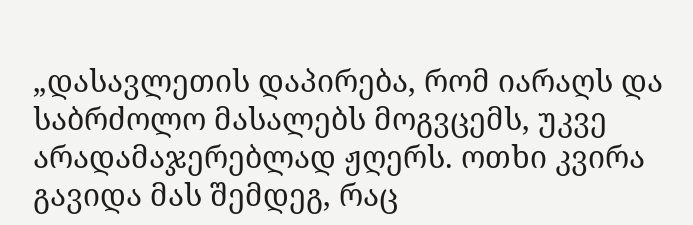„დასავლეთის დაპირება, რომ იარაღს და საბრძოლო მასალებს მოგვცემს, უკვე არადამაჯერებლად ჟღერს. ოთხი კვირა გავიდა მას შემდეგ, რაც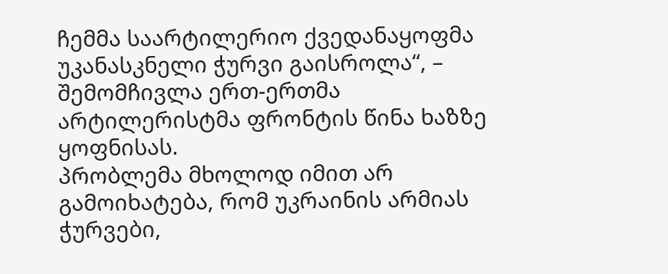ჩემმა საარტილერიო ქვედანაყოფმა უკანასკნელი ჭურვი გაისროლა“, – შემომჩივლა ერთ-ერთმა არტილერისტმა ფრონტის წინა ხაზზე ყოფნისას.
პრობლემა მხოლოდ იმით არ გამოიხატება, რომ უკრაინის არმიას ჭურვები,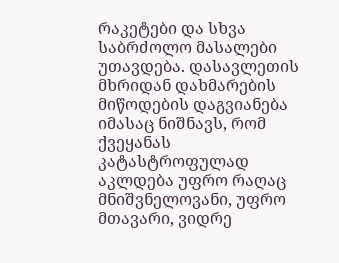რაკეტები და სხვა საბრძოლო მასალები უთავდება. დასავლეთის მხრიდან დახმარების მიწოდების დაგვიანება იმასაც ნიშნავს, რომ ქვეყანას კატასტროფულად აკლდება უფრო რაღაც მნიშვნელოვანი, უფრო მთავარი, ვიდრე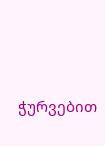ჭურვებით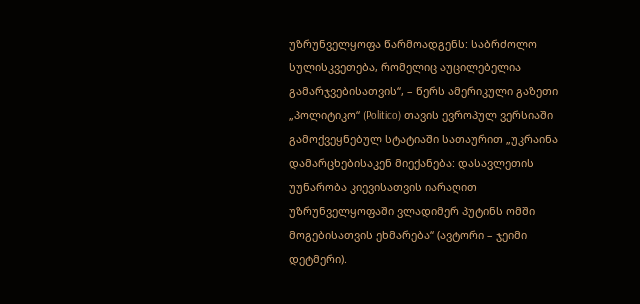უზრუნველყოფა წარმოადგენს: საბრძოლო სულისკვეთება, რომელიც აუცილებელია გამარჯვებისათვის“, – წერს ამერიკული გაზეთი „პოლიტიკო“ (Politico) თავის ევროპულ ვერსიაში გამოქვეყნებულ სტატიაში სათაურით „უკრაინა დამარცხებისაკენ მიექანება: დასავლეთის უუნარობა კიევისათვის იარაღით უზრუნველყოფაში ვლადიმერ პუტინს ომში მოგებისათვის ეხმარება“ (ავტორი – ჯეიმი დეტმერი).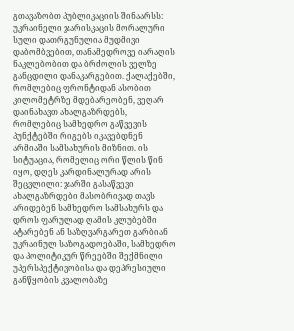გთავაზობთ პუბლიკაციის შინაარსს:
უკრაინელი ჯარისკაცის მორალური სული დათრგუნულია მუდმივი დაბომბვებით, თანამედროვე იარაღის ნაკლებობით და ბრძოლის ველზე განცდილი დანაკარგებით. ქალაქებში, რომლებიც ფრონტიდან ასობით კილომეტრზე მდებარეობენ, ვეღარ დაინახავთ ახალგაზრდებს, რომლებიც სამხედრო გაწვევის პუნქტებში რიგებს იკავებდნენ არმიაში სამსახურის მიზნით. ის სიტუაცია, რომელიც ორი წლის წინ იყო, დღეს კარდინალურად არის შეცვლილი: ჯარში გასაწვევი ახალგაზრდები მასობრივად თავს არიდებენ სამხედრო სამსახურს და დროს ფარულად ღამის კლუბებში ატარებენ ან საზღვარგარეთ გარბიან
უკრაინულ საზოგადოებაში, სამხედრო და პოლიტიკურ წრეებში შექმნილი უპერსპექტივობისა და დეპრესიული განწყობის კვალობაზე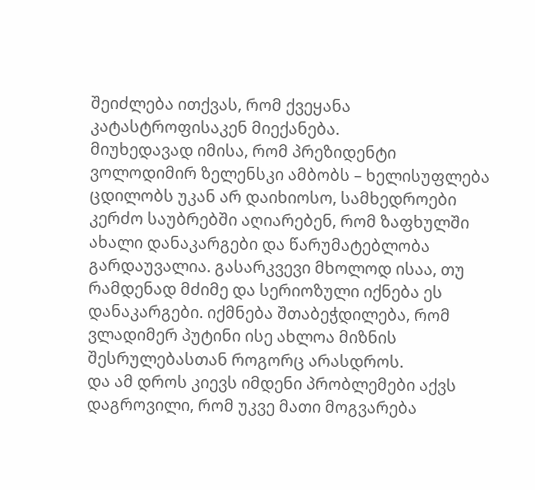შეიძლება ითქვას, რომ ქვეყანა კატასტროფისაკენ მიექანება.
მიუხედავად იმისა, რომ პრეზიდენტი ვოლოდიმირ ზელენსკი ამბობს – ხელისუფლება ცდილობს უკან არ დაიხიოსო, სამხედროები კერძო საუბრებში აღიარებენ, რომ ზაფხულში ახალი დანაკარგები და წარუმატებლობა გარდაუვალია. გასარკვევი მხოლოდ ისაა, თუ რამდენად მძიმე და სერიოზული იქნება ეს დანაკარგები. იქმნება შთაბეჭდილება, რომ ვლადიმერ პუტინი ისე ახლოა მიზნის შესრულებასთან როგორც არასდროს.
და ამ დროს კიევს იმდენი პრობლემები აქვს დაგროვილი, რომ უკვე მათი მოგვარება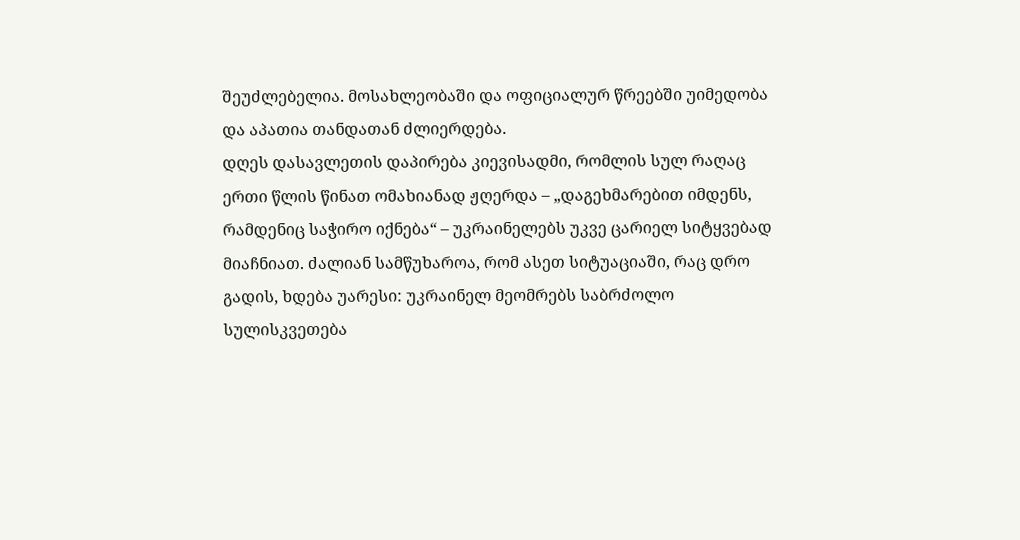შეუძლებელია. მოსახლეობაში და ოფიციალურ წრეებში უიმედობა და აპათია თანდათან ძლიერდება.
დღეს დასავლეთის დაპირება კიევისადმი, რომლის სულ რაღაც ერთი წლის წინათ ომახიანად ჟღერდა – „დაგეხმარებით იმდენს, რამდენიც საჭირო იქნება“ – უკრაინელებს უკვე ცარიელ სიტყვებად მიაჩნიათ. ძალიან სამწუხაროა, რომ ასეთ სიტუაციაში, რაც დრო გადის, ხდება უარესი: უკრაინელ მეომრებს საბრძოლო სულისკვეთება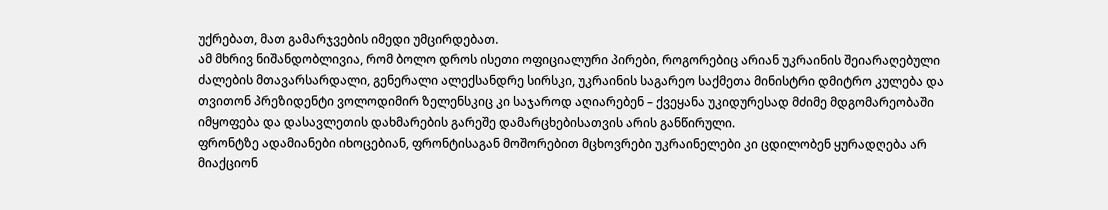უქრებათ, მათ გამარჯვების იმედი უმცირდებათ.
ამ მხრივ ნიშანდობლივია, რომ ბოლო დროს ისეთი ოფიციალური პირები, როგორებიც არიან უკრაინის შეიარაღებული ძალების მთავარსარდალი, გენერალი ალექსანდრე სირსკი, უკრაინის საგარეო საქმეთა მინისტრი დმიტრო კულება და თვითონ პრეზიდენტი ვოლოდიმირ ზელენსკიც კი საჯაროდ აღიარებენ – ქვეყანა უკიდურესად მძიმე მდგომარეობაში იმყოფება და დასავლეთის დახმარების გარეშე დამარცხებისათვის არის განწირული.
ფრონტზე ადამიანები იხოცებიან, ფრონტისაგან მოშორებით მცხოვრები უკრაინელები კი ცდილობენ ყურადღება არ მიაქციონ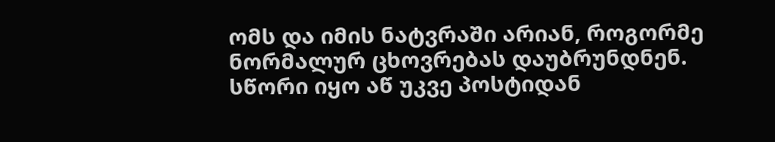ომს და იმის ნატვრაში არიან, როგორმე ნორმალურ ცხოვრებას დაუბრუნდნენ. სწორი იყო აწ უკვე პოსტიდან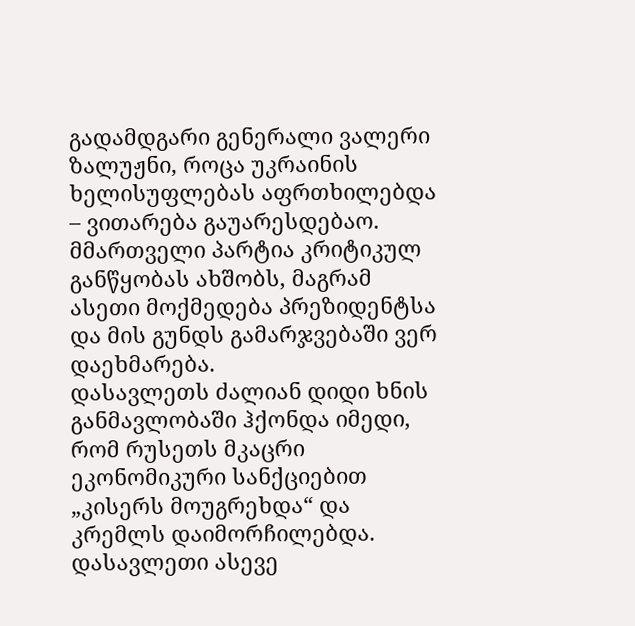გადამდგარი გენერალი ვალერი ზალუჟნი, როცა უკრაინის ხელისუფლებას აფრთხილებდა – ვითარება გაუარესდებაო.
მმართველი პარტია კრიტიკულ განწყობას ახშობს, მაგრამ ასეთი მოქმედება პრეზიდენტსა და მის გუნდს გამარჯვებაში ვერ დაეხმარება.
დასავლეთს ძალიან დიდი ხნის განმავლობაში ჰქონდა იმედი, რომ რუსეთს მკაცრი ეკონომიკური სანქციებით „კისერს მოუგრეხდა“ და კრემლს დაიმორჩილებდა. დასავლეთი ასევე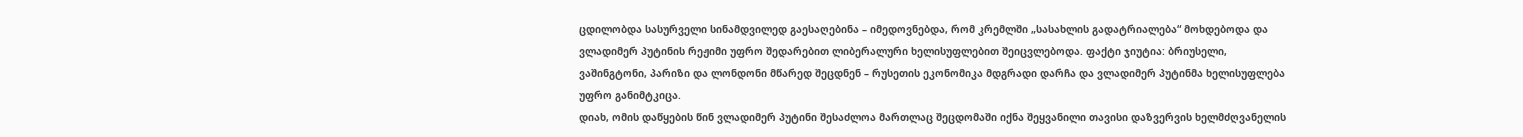ცდილობდა სასურველი სინამდვილედ გაესაღებინა – იმედოვნებდა, რომ კრემლში „სასახლის გადატრიალება“ მოხდებოდა და ვლადიმერ პუტინის რეჟიმი უფრო შედარებით ლიბერალური ხელისუფლებით შეიცვლებოდა. ფაქტი ჯიუტია: ბრიუსელი, ვაშინგტონი, პარიზი და ლონდონი მწარედ შეცდნენ – რუსეთის ეკონომიკა მდგრადი დარჩა და ვლადიმერ პუტინმა ხელისუფლება უფრო განიმტკიცა.
დიახ, ომის დაწყების წინ ვლადიმერ პუტინი შესაძლოა მართლაც შეცდომაში იქნა შეყვანილი თავისი დაზვერვის ხელმძღვანელის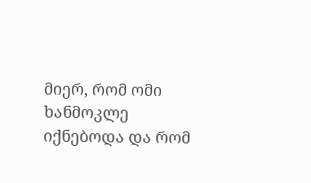მიერ, რომ ომი ხანმოკლე იქნებოდა და რომ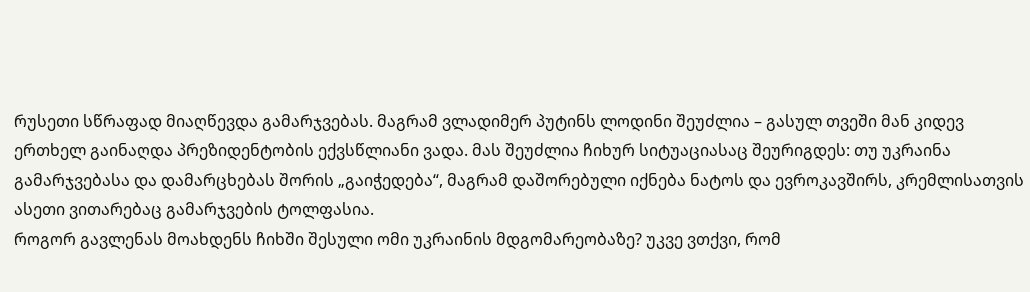რუსეთი სწრაფად მიაღწევდა გამარჯვებას. მაგრამ ვლადიმერ პუტინს ლოდინი შეუძლია – გასულ თვეში მან კიდევ ერთხელ გაინაღდა პრეზიდენტობის ექვსწლიანი ვადა. მას შეუძლია ჩიხურ სიტუაციასაც შეურიგდეს: თუ უკრაინა გამარჯვებასა და დამარცხებას შორის „გაიჭედება“, მაგრამ დაშორებული იქნება ნატოს და ევროკავშირს, კრემლისათვის ასეთი ვითარებაც გამარჯვების ტოლფასია.
როგორ გავლენას მოახდენს ჩიხში შესული ომი უკრაინის მდგომარეობაზე? უკვე ვთქვი, რომ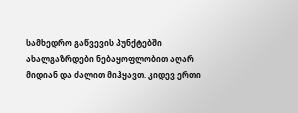სამხედრო გაწვევის პუნქტებში ახალგაზრდები ნებაყოფლობით აღარ მიდიან და ძალით მიჰყავთ. კიდევ ერთი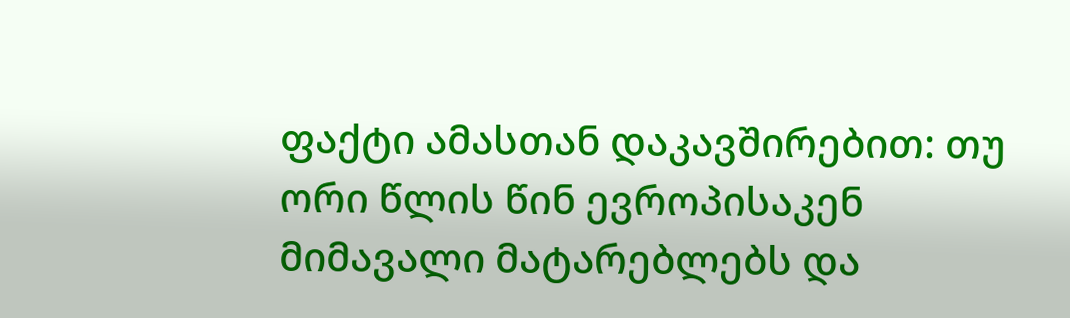ფაქტი ამასთან დაკავშირებით: თუ ორი წლის წინ ევროპისაკენ მიმავალი მატარებლებს და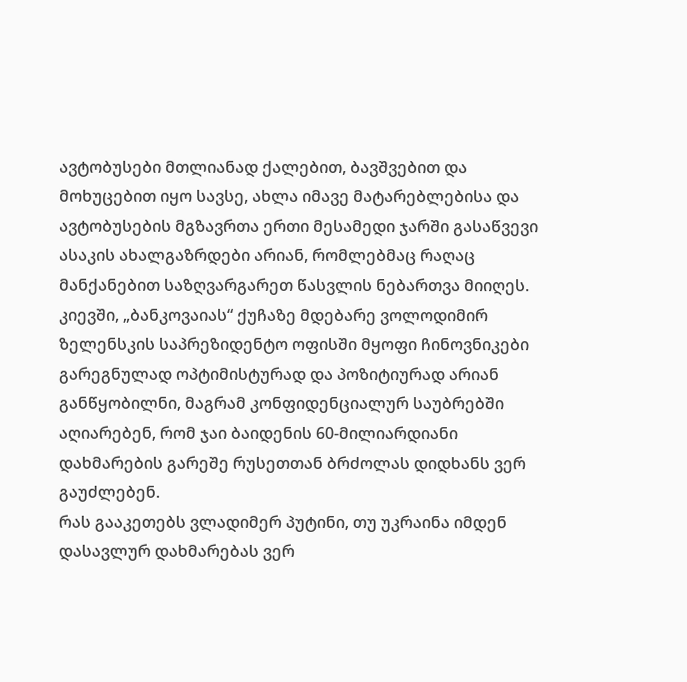ავტობუსები მთლიანად ქალებით, ბავშვებით და მოხუცებით იყო სავსე, ახლა იმავე მატარებლებისა და ავტობუსების მგზავრთა ერთი მესამედი ჯარში გასაწვევი ასაკის ახალგაზრდები არიან, რომლებმაც რაღაც მანქანებით საზღვარგარეთ წასვლის ნებართვა მიიღეს.
კიევში, „ბანკოვაიას“ ქუჩაზე მდებარე ვოლოდიმირ ზელენსკის საპრეზიდენტო ოფისში მყოფი ჩინოვნიკები გარეგნულად ოპტიმისტურად და პოზიტიურად არიან განწყობილნი, მაგრამ კონფიდენციალურ საუბრებში აღიარებენ, რომ ჯაი ბაიდენის 60-მილიარდიანი დახმარების გარეშე რუსეთთან ბრძოლას დიდხანს ვერ გაუძლებენ.
რას გააკეთებს ვლადიმერ პუტინი, თუ უკრაინა იმდენ დასავლურ დახმარებას ვერ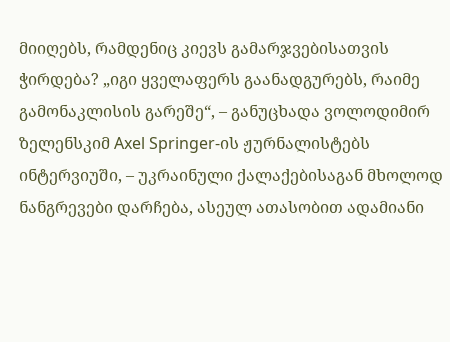მიიღებს, რამდენიც კიევს გამარჯვებისათვის ჭირდება? „იგი ყველაფერს გაანადგურებს, რაიმე გამონაკლისის გარეშე“, – განუცხადა ვოლოდიმირ ზელენსკიმ Axel Springer-ის ჟურნალისტებს ინტერვიუში, – უკრაინული ქალაქებისაგან მხოლოდ ნანგრევები დარჩება, ასეულ ათასობით ადამიანი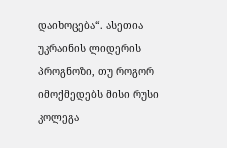დაიხოცება“. ასეთია უკრაინის ლიდერის პროგნოზი, თუ როგორ იმოქმედებს მისი რუსი კოლეგა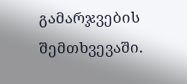გამარჯვების შემთხვევაში.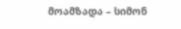მოამზადა – სიმონ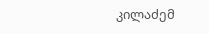კილაძემ